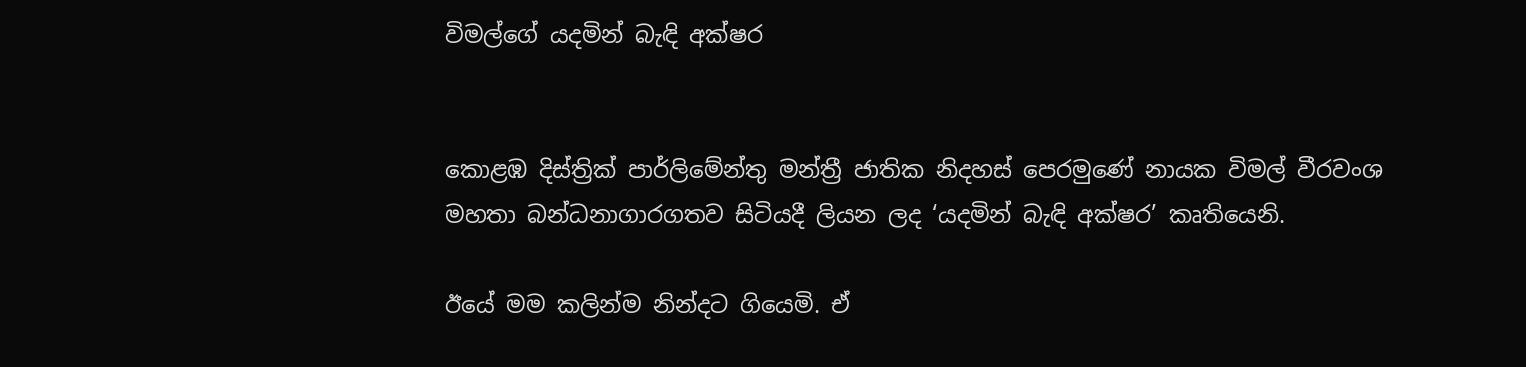විමල්ගේ යදමින් බැඳි අක්ෂර


කොළඹ දිස්ත්‍රික් පාර්ලිමේන්තු මන්ත්‍රී ජාතික නිදහස් පෙරමුණේ නායක විමල් වීරවංශ මහතා බන්ධනාගාරගතව සිටියදී ලියන ලද ‘යදමින් බැඳි අක්ෂර’ කෘතියෙනි.

ඊයේ මම කලින්ම නින්දට ගියෙමි. ඒ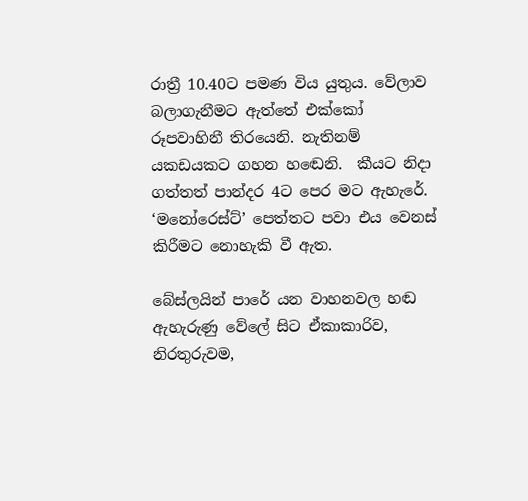රාත්‍රී 10.40ට පමණ විය යුතුය. වේලාව බලාගැනීමට ඇත්තේ එක්කෝ රූපවාහිනී තිරයෙනි. නැතිනම් යකඩයකට ගහන හඬෙනි.  කීයට නිදා ගත්තත් පාන්දර 4ට පෙර මට ඇහැරේ. ‘මනෝරෙස්ට්’ පෙත්තට පවා එය වෙනස් කිරීමට නොහැකි වී ඇත.

බේස්ලයින් පාරේ යන වාහනවල හඬ ඇහැරුණු වේලේ සිට ඒකාකාරිව, නිරතුරුවම,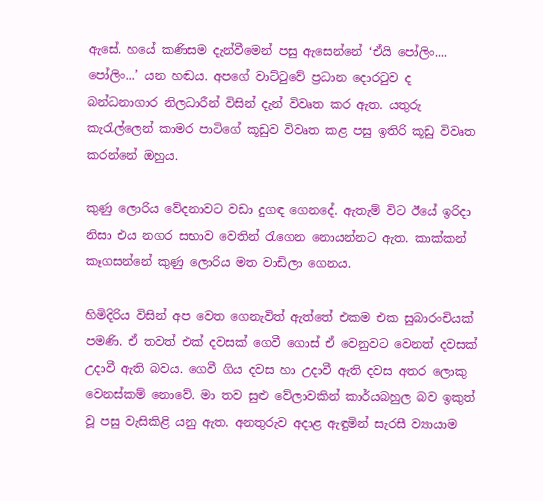ඇසේ. හයේ කණිසම දැන්වීමෙන් පසු ඇසෙන්නේ ‘ඒයි පෝලිං.... පෝලිං...’ යන හඬය. අපගේ වාට්ටුවේ ප්‍රධාන දොරටුව ද බන්ධනාගාර නිලධාරීන් විසින් දැන් විවෘත කර ඇත. යතුරු කැරැල්ලෙන් කාමර පාටිගේ කූඩුව විවෘත කළ පසු ඉතිරි කූඩු විවෘත කරන්නේ ඔහුය.

කුණු ලොරිය වේදනාවට වඩා දුගඳ ගෙනදේ. ඇතැම් විට ඊයේ ඉරිදා නිසා එය නගර සභාව වෙතින් රැගෙන නොයන්නට ඇත. කාක්කන් කෑගසන්නේ කුණු ලොරිය මත වාඩිලා ගෙනය.

හිමිදිරිය විසින් අප වෙත ගෙනැවිත් ඇත්තේ එකම එක සුබාරංචියක් පමණි. ඒ තවත් එක් දවසක් ගෙවී ගොස් ඒ වෙනුවට වෙනත් දවසක් උදාවී ඇති බවය. ගෙවී ගිය දවස හා උදාවී ඇති දවස අතර ලොකු වෙනස්කම් නොවේ. මා තව සුළු වේලාවකින් කාර්යබහුල බව ඉකුත් වූ පසු වැසිකිළි යනු ඇත. අනතුරුව අදාළ ඇඳුමින් සැරසී ව්‍යායාම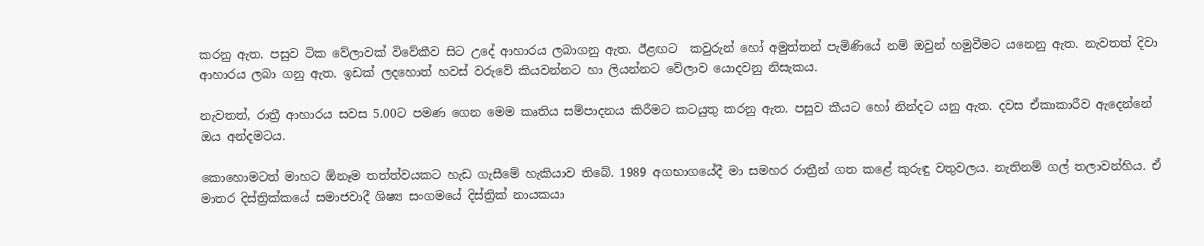කරනු ඇත. පසුව ටික වේලාවක් විවේකීව සිට උදේ ආහාරය ලබාගනු ඇත. ඊළඟට  කවුරුන් හෝ අමුත්තන් පැමිණියේ නම් ඔවුන් හමුවීමට යනෙනු ඇත. නැවතත් දිවා ආහාරය ලබා ගනු ඇත. ඉඩක් ලදහොත් හවස් වරුවේ කියවන්නට හා ලියන්නට වේලාව යොදවනු නිසැකය.

නැවතත්, රාත්‍රී ආහාරය සවස 5.00ට පමණ ගෙන මෙම කෘතිය සම්පාදනය කිරීමට කටයුතු කරනු ඇත. පසුව කීයට හෝ නින්දට යනු ඇත. දවස ඒකාකාරීව ඇදෙන්නේ ඔය අන්දමටය.

කොහොමටත් මාහට ඕනෑම තත්ත්වයකට හැඩ ගැසීමේ හැකියාව තිබේ. 1989 අගභාගයේදී මා සමහර රාත්‍රීන් ගත කළේ කුරුඳු වතුවලය. නැතිනම් ගල් තලාවන්හිය. ඒ මාතර දිස්ත්‍රික්කයේ සමාජවාදී ශිෂ්‍ය සංගමයේ දිස්ත්‍රික් නායකයා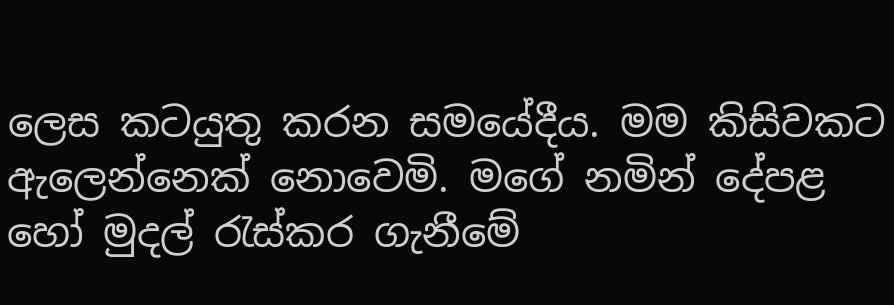ලෙස කටයුතු කරන සමයේදීය. මම කිසිවකට ඇලෙන්නෙක් නොවෙමි. මගේ නමින් දේපළ හෝ මුදල් රැස්කර ගැනීමේ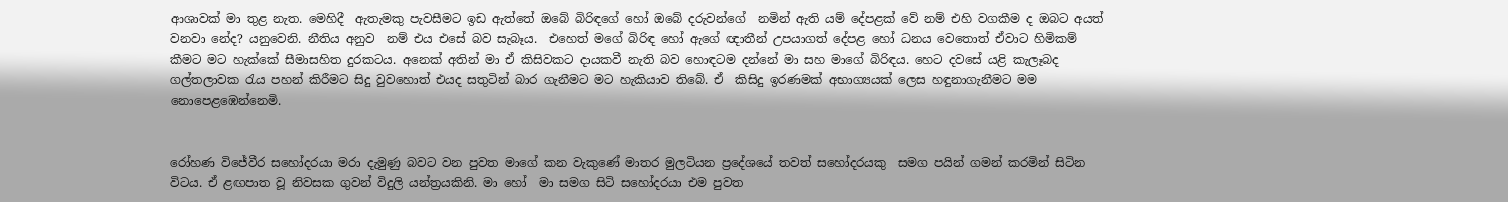ආශාවක් මා තුළ නැත. මෙහිදී  ඇතැමකු පැවසීමට ඉඩ ඇත්තේ ඔබේ බිරිඳගේ හෝ ඔබේ දරුවන්ගේ  නමින් ඇති යම් දේපළක් වේ නම් එහි වගකීම ද ඔබට අයත් වනවා නේද? යනුවෙනි. නීතිය අනුව  නම් එය එසේ බව සැබෑය.  එහෙත් මගේ බිරිඳ හෝ ඇගේ ඥාතීන් උපයාගත් දේපළ හෝ ධනය වෙතොත් ඒවාට හිමිකම් කීමට මට හැක්කේ සීමාසහිත දුරකටය. අනෙක් අතින් මා ඒ කිසිවකට දායකවී නැති බව හොඳටම දන්නේ මා සහ මාගේ බිරිඳය. හෙට දවසේ යළි කැලෑබද ගල්තලාවක රැය පහන් කිරීමට සිදු වුවහොත් එයද සතුටින් බාර ගැනීමට මට හැකියාව තිබේ. ඒ  කිසිදු ඉරණමක් අභාග්‍යයක් ලෙස හඳුනාගැනීමට මම නොපෙළඹෙන්නෙමි.


රෝහණ විජේවීර සහෝදරයා මරා දැමුණු බවට වන පුවත මාගේ කන වැකුණේ මාතර මුලටියන ප්‍රදේශයේ තවත් සහෝදරයකු  සමග පයින් ගමන් කරමින් සිටින විටය. ඒ ළඟපාත වූ නිවසක ගුවන් විදුලි යන්ත්‍රයකිනි. මා හෝ  මා සමග සිටි සහෝදරයා එම පුවත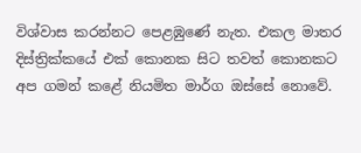විශ්වාස කරන්නට පෙළඹුණේ නැත. එකල මාතර දිස්ත්‍රික්කයේ එක් කොනක සිට තවත් කොනකට අප ගමන් කළේ නියමිත මාර්ග ඔස්සේ නොවේ.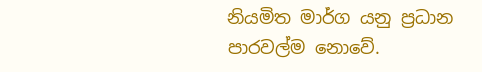නියමිත මාර්ග යනු ප්‍රධාන පාරවල්ම නොවේ.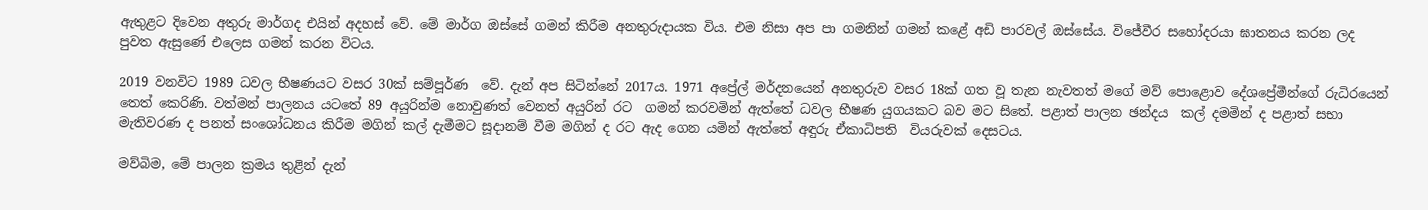ඇතුළට දිවෙන අතුරු මාර්ගද එයින් අදහස් වේ. මේ මාර්ග ඔස්සේ ගමන් කිරීම අනතුරුදායක විය. එම නිසා අප පා ගමනින් ගමන් කළේ අඩි පාරවල් ඔස්සේය. විජේවීර සහෝදරයා ඝාතනය කරන ලද පුවත ඇසුණේ එලෙස ගමන් කරන විටය.

2019 වනවිට 1989 ධවල භීෂණයට වසර 30ක් සම්පූර්ණ  වේ. දැන් අප සිටින්නේ 2017ය. 1971 අප්‍රේල් මර්දනයෙන් අනතුරුව වසර 18ක් ගත වූ තැන නැවතත් මගේ මව් පොළොව දේශප්‍රේමීන්ගේ රුධිරයෙන් තෙත් කෙරිණි. වත්මන් පාලනය යටතේ 89 අයුරින්ම නොවුණත් වෙනත් අයුරින් රට  ගමන් කරවමින් ඇත්තේ ධවල භීෂණ යුගයකට බව මට සිතේ. පළාත් පාලන ඡන්දය  කල් දමමින් ද පළාත් සභා මැතිවරණ ද පනත් සංශෝධනය කිරීම මගින් කල් දැමීමට සූදානම් වීම මගින් ද රට ඇද ගෙන යමින් ඇත්තේ අඳුරු ඒකාධිපති  වියරුවක් දෙසටය.

මව්බිම, මේ පාලන ක්‍රමය තුළින් දැන්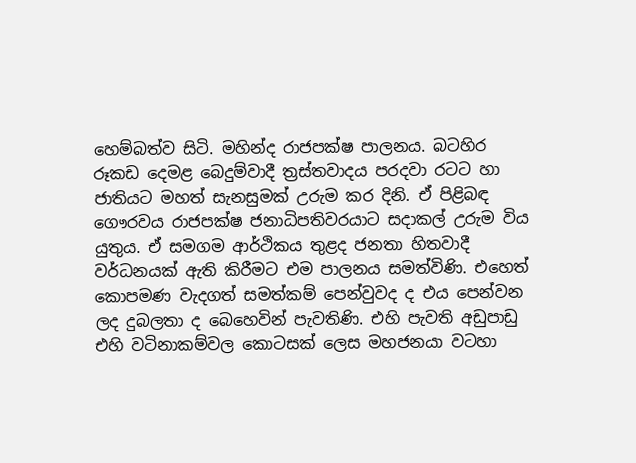හෙම්බත්ව සිටි. මහින්ද රාජපක්ෂ පාලනය. බටහිර රූකඩ දෙමළ බෙදුම්වාදී ත්‍රස්තවාදය පරදවා රටට හා ජාතියට මහත් සැනසුමක් උරුම කර දිනි. ඒ පිළිබඳ ගෞරවය රාජපක්ෂ ජනාධිපතිවරයාට සදාකල් උරුම විය යුතුය. ඒ සමගම ආර්ථිකය තුළද ජනතා හිතවාදී වර්ධනයක් ඇති කිරීමට එම පාලනය සමත්විණි. එහෙත් කොපමණ වැදගත් සමත්කම් පෙන්වුවද ද එය පෙන්වන ලද දුබලතා ද බෙහෙවින් පැවතිණි. එහි පැවති අඩුපාඩු එහි වටිනාකම්වල කොටසක් ලෙස මහජනයා වටහා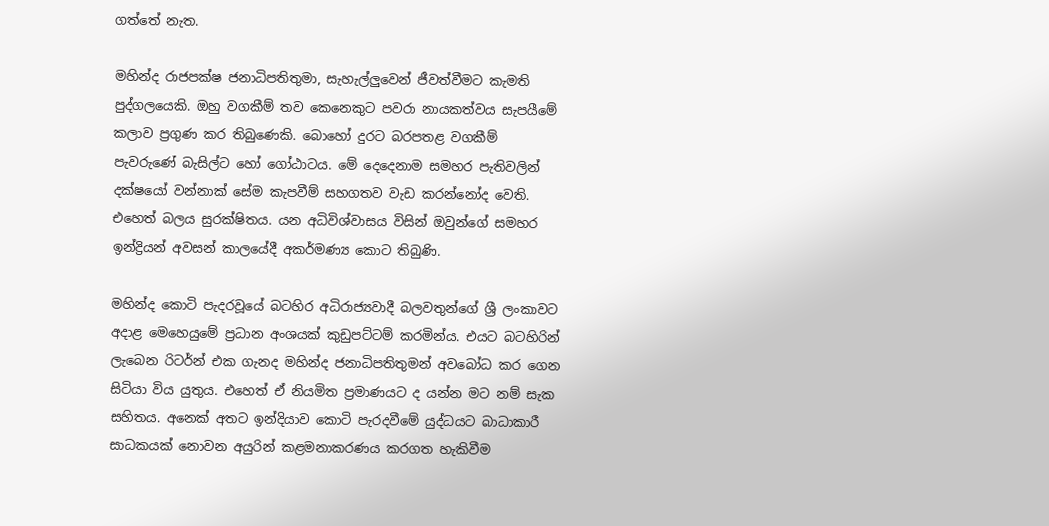ගත්තේ නැත.

මහින්ද රාජපක්ෂ ජනාධිපතිතුමා, සැහැල්ලුවෙන් ජීවත්වීමට කැමති පුද්ගලයෙකි. ඔහු වගකීම් තව කෙනෙකුට පවරා නායකත්වය සැපයීමේ කලාව ප්‍රගුණ කර තිබුණෙකි. බොහෝ දුරට බරපතළ වගකීම් පැවරුණේ බැසිල්ට හෝ ගෝඨාටය. මේ දෙදෙනාම සමහර පැතිවලින් දක්ෂයෝ වන්නාක් සේම කැපවීම් සහගතව වැඩ කරන්නෝද වෙති. එහෙත් බලය සුරක්ෂිතය. යන අධිවිශ්වාසය විසින් ඔවුන්ගේ සමහර ඉන්ද්‍රියන් අවසන් කාලයේදී අකර්මණ්‍ය කොට තිබුණි.

මහින්ද කොටි පැදරවූයේ බටහිර අධිරාජ්‍යවාදී බලවතුන්ගේ ශ්‍රී ලංකාවට අදාළ මෙහෙයුමේ ප්‍රධාන අංශයක් කුඩුපට්ටම් කරමින්ය. එයට බටහිරින් ලැබෙන රිටර්න් එක ගැනද මහින්ද ජනාධිපතිතුමන් අවබෝධ කර ගෙන සිටියා විය යුතුය. එහෙත් ඒ නියමිත ප්‍රමාණයට ද යන්න මට නම් සැක සහිතය. අනෙක් අතට ඉන්දියාව කොටි පැරදවීමේ යුද්ධයට බාධාකාරී සාධකයක් නොවන අයුරින් කළමනාකරණය කරගත හැකිවීම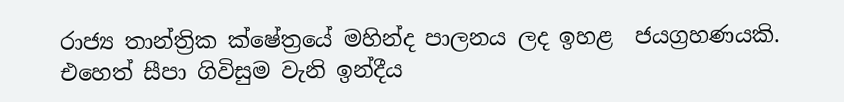රාජ්‍ය තාන්ත්‍රික ක්ෂේත්‍රයේ මහින්ද පාලනය ලද ඉහළ  ජයග්‍රහණයකි. එහෙත් සීපා ගිවිසුම වැනි ඉන්දීය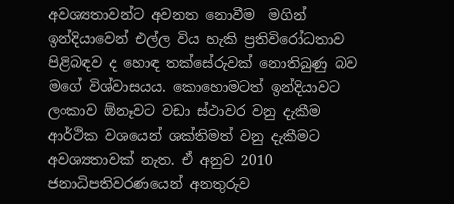අවශ්‍යතාවන්ට අවනත නොවීම  මගින් ඉන්දියාවෙන් එල්ල විය හැකි ප්‍රතිවිරෝධතාව පිළිබඳව ද හොඳ තක්සේරුවක් නොතිබුණු බව මගේ විශ්වාසයය. කොහොමටත් ඉන්දියාවට ලංකාව ඕනෑවට වඩා ස්ථාවර වනු දැකීම ආර්ථික වශයෙන් ශක්තිමත් වනු දැකීමට අවශ්‍යතාවක් නැත. ඒ අනුව 2010 ජනාධිපතිවරණයෙන් අනතුරුව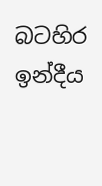බටහිර ඉන්දීය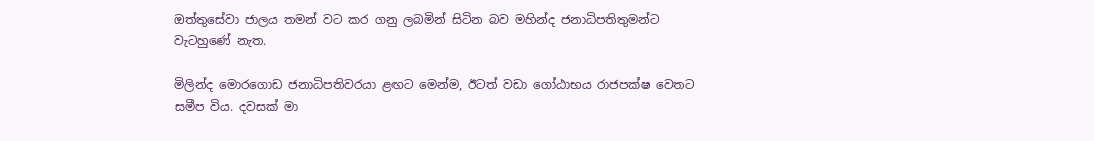ඔත්තුසේවා ජාලය තමන් වට කර ගනු ලබමින් සිටින බව මහින්ද ජනාධිපතිතුමන්ට වැටහුණේ නැත.

මිලින්ද මොරගොඩ ජනාධිපතිවරයා ළඟට මෙන්ම, ඊටත් වඩා ගෝඨාභය රාජපක්ෂ වෙතට සමීප විය. දවසක් මා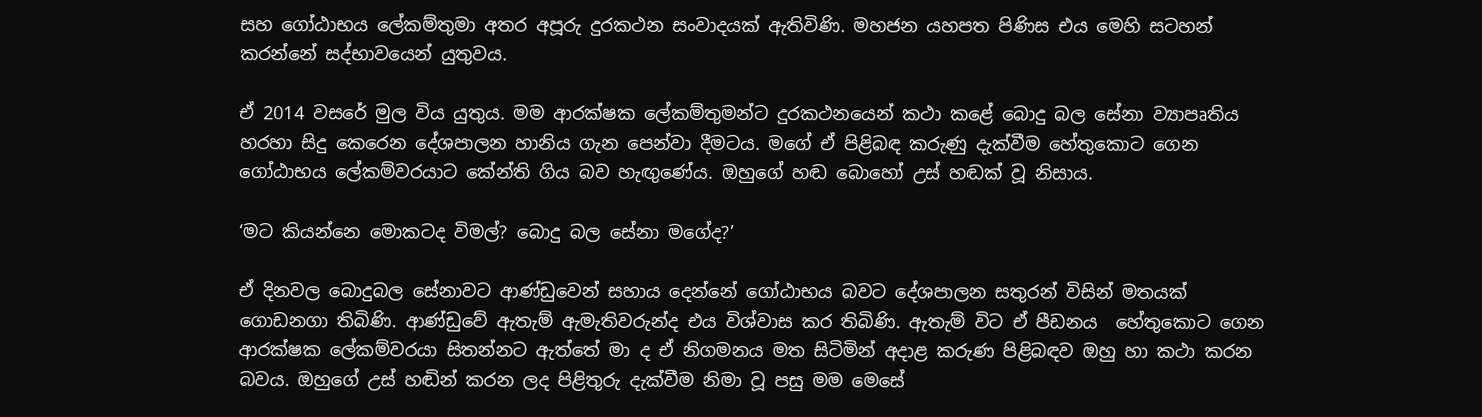සහ ගෝඨාභය ලේකම්තුමා අතර අපූරු දුරකථන සංවාදයක් ඇතිවිණි. මහජන යහපත පිණිස එය මෙහි සටහන් කරන්නේ සද්භාවයෙන් යුතුවය.

ඒ 2014 වසරේ මුල විය යුතුය. මම ආරක්ෂක ලේකම්තුමන්ට දුරකථනයෙන් කථා කළේ බොදු බල සේනා ව්‍යාපෘතිය හරහා සිදු කෙරෙන දේශපාලන හානිය ගැන පෙන්වා දීමටය. මගේ ඒ පිළිබඳ කරුණු දැක්වීම හේතුකොට ගෙන ගෝඨාභය ලේකම්වරයාට කේන්ති ගිය බව හැඟුණේය. ඔහුගේ හඬ බොහෝ උස් හඬක් වූ නිසාය.

‘මට කියන්නෙ මොකටද විමල්? බොදු බල සේනා මගේද?’

ඒ දිනවල බොදුබල සේනාවට ආණ්ඩුවෙන් සහාය දෙන්නේ ගෝඨාභය බවට දේශපාලන සතුරන් විසින් මතයක් ගොඩනගා තිබිණි. ආණ්ඩුවේ ඇතැම් ඇමැතිවරුන්ද එය විශ්වාස කර තිබිණි. ඇතැම් විට ඒ පීඩනය  හේතුකොට ගෙන ආරක්ෂක ලේකම්වරයා සිතන්නට ඇත්තේ මා ද ඒ නිගමනය මත සිටිමින් අදාළ කරුණ පිළිබඳව ඔහු හා කථා කරන බවය. ඔහුගේ උස් හඬින් කරන ලද පිළිතුරු දැක්වීම නිමා වූ පසු මම මෙසේ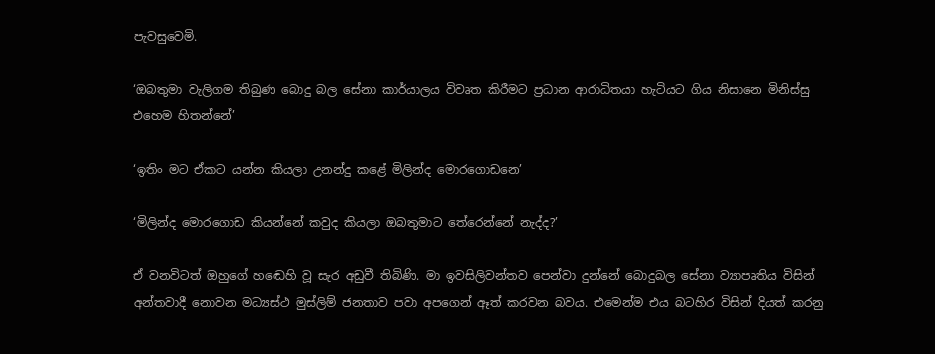පැවසුවෙමි.

‘ඔබතුමා වැලිගම තිබුණ බොදු බල සේනා කාර්යාලය විවෘත කිරීමට ප්‍රධාන ආරාධිතයා හැටියට ගිය නිසානෙ මිනිස්සු එහෙම හිතන්නේ’

‘ඉතිං මට ඒකට යන්න කියලා උනන්දු කළේ මිලින්ද මොරගොඩනෙ’

‘මිලින්ද මොරගොඩ කියන්නේ කවුද කියලා ඔබතුමාට තේරෙන්නේ නැද්ද?’

ඒ වනවිටත් ඔහුගේ හඬෙහි වූ සැර අඩුවී තිබිණි. මා ඉවසිලිවන්තව පෙන්වා දුන්නේ බොදුබල සේනා ව්‍යාපෘතිය විසින් අන්තවාදී නොවන මධ්‍යස්ථ මුස්ලිම් ජනතාව පවා අපගෙන් ඈත් කරවන බවය. එමෙන්ම එය බටහිර විසින් දියත් කරනු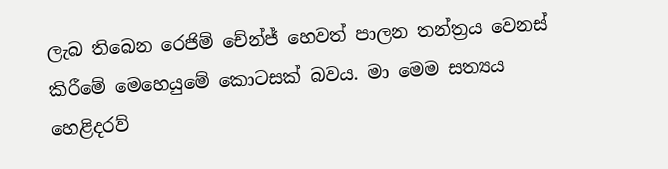ලැබ තිබෙන රෙජිම් චේන්ජ් හෙවත් පාලන තන්ත්‍රය වෙනස් කිරීමේ මෙහෙයුමේ කොටසක් බවය. මා මෙම සත්‍යය හෙළිදරව්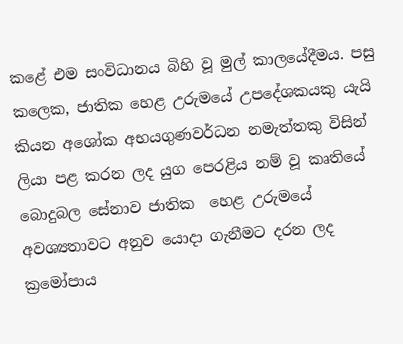කළේ එම සංවිධානය බිහි වූ මුල් කාලයේදීමය. පසු කලෙක, ජාතික හෙළ උරුමයේ උපදේශකයකු යැයි කියන අශෝක අභයගුණවර්ධන නමැත්තකු විසින් ලියා පළ කරන ලද යුග පෙරළිය නම් වූ කෘතියේ බොදුබල සේනාව ජාතික  හෙළ උරුමයේ අවශ්‍යතාවට අනුව යොදා ගැනීමට දරන ලද ක්‍රමෝපාය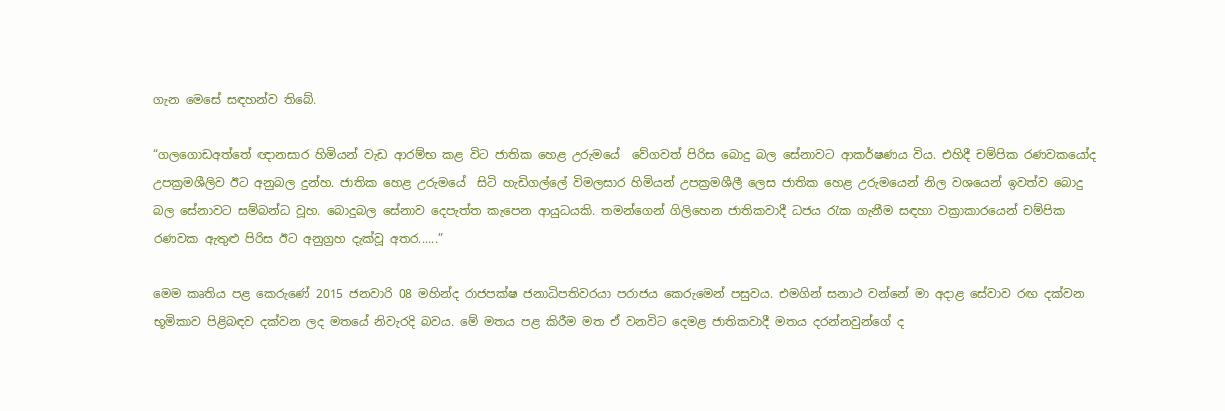ගැන මෙසේ සඳහන්ව තිබේ.

“ගලගොඩඅත්තේ ඥානසාර හිමියන් වැඩ ආරම්භ කළ විට ජාතික හෙළ උරුමයේ  වේගවත් පිරිස බොදු බල සේනාවට ආකර්ෂණය විය. එහිදී චම්පික රණවකයෝද  උපක්‍රමශීලිව ඊට අනුබල දුන්හ. ජාතික හෙළ උරුමයේ  සිටි හැඩිගල්ලේ විමලසාර හිමියන් උපක්‍රමශීලී ලෙස ජාතික හෙළ උරුමයෙන් නිල වශයෙන් ඉවත්ව බොදු බල සේනාවට සම්බන්ධ වූහ. බොදුබල සේනාව දෙපැත්ත කැපෙන ආයුධයකි. තමන්ගෙන් ගිලිහෙන ජාතිකවාදී ධජය රැක ගැනීම සඳහා වක්‍රාකාරයෙන් චම්පික රණවක ඇතුළු පිරිස ඊට අනුග්‍රහ දැක්වූ අතර......”

මෙම කෘතිය පළ කෙරුණේ 2015 ජනවාරි 08 මහින්ද රාජපක්ෂ ජනාධිපතිවරයා පරාජය කෙරුමෙන් පසුවය. එමගින් සනාථ වන්නේ මා අදාළ සේවාව රඟ දක්වන භූමිකාව පිළිබඳව දක්වන ලද මතයේ නිවැරදි බවය. මේ මතය පළ කිරීම මත ඒ වනවිට දෙමළ ජාතිකවාදී මතය දරන්නවුන්ගේ ද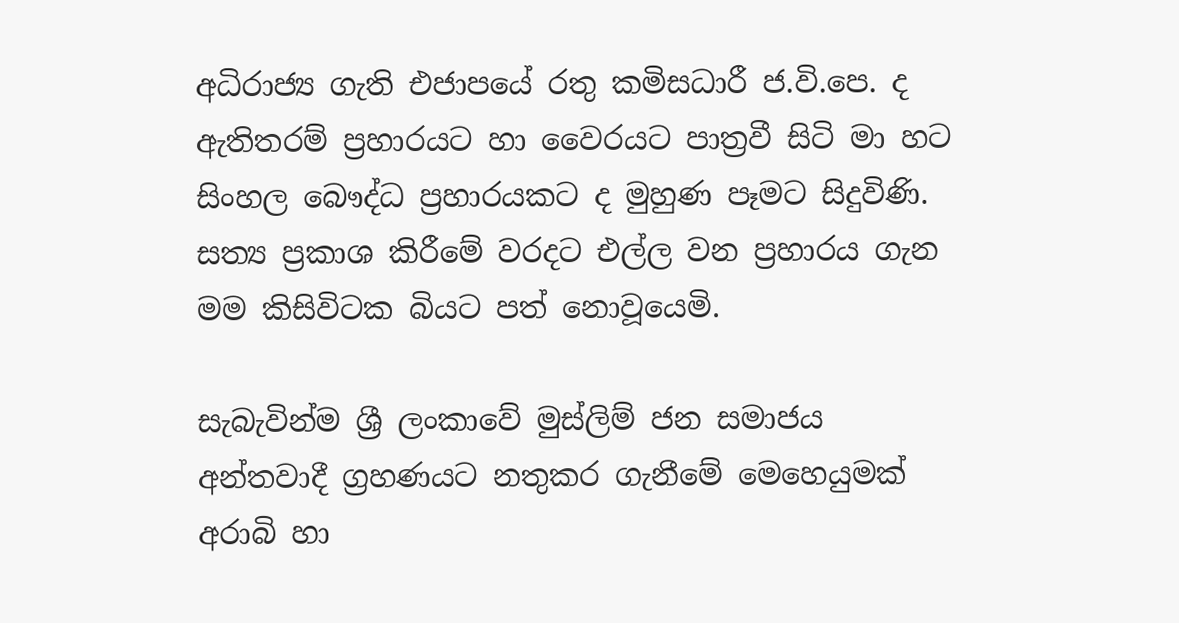අධිරාජ්‍ය ගැති එජාපයේ රතු කමිසධාරී ජ.වි.පෙ. ද ඇතිතරම් ප්‍රහාරයට හා වෛරයට පාත්‍රවී සිටි මා හට සිංහල බෞද්ධ ප්‍රහාරයකට ද මුහුණ පෑමට සිදුවිණි. සත්‍ය ප්‍රකාශ කිරීමේ වරදට එල්ල වන ප්‍රහාරය ගැන මම කිසිවිටක බියට පත් නොවූයෙමි.

සැබැවින්ම ශ්‍රී ලංකාවේ මුස්ලිම් ජන සමාජය අන්තවාදී ග්‍රහණයට නතුකර ගැනීමේ මෙහෙයුමක් අරාබි හා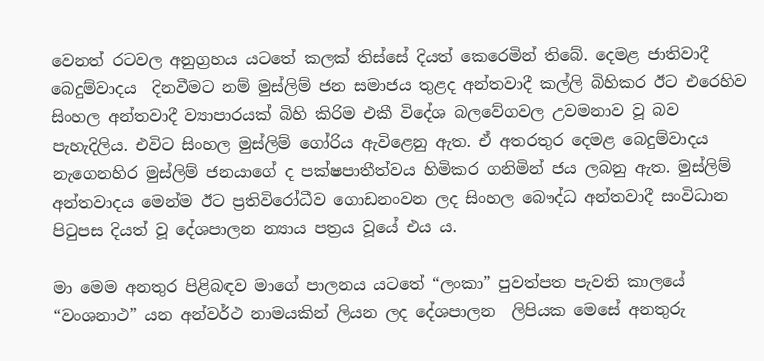වෙනත් රටවල අනුග්‍රහය යටතේ කලක් තිස්සේ දියත් කෙරෙමින් තිබේ. දෙමළ ජාතිවාදී බෙදුම්වාදය  දිනවීමට නම් මුස්ලිම් ජන සමාජය තුළද අන්තවාදී කල්ලි බිහිකර ඊට එරෙහිව සිංහල අන්තවාදී ව්‍යාපාරයක් බිහි කිරිම එකී විදේශ බලවේගවල උවමනාව වූ බව  පැහැදිලිය. එවිට සිංහල මුස්ලිම් ගෝරිය ඇවිළෙනු ඇත. ඒ අතරතුර දෙමළ බෙදුම්වාදය නැගෙනහිර මුස්ලිම් ජනයාගේ ද පක්ෂපාතීත්වය හිමිකර ගනිමින් ජය ලබනු ඇත. මුස්ලිම් අන්තවාදය මෙන්ම ඊට ප්‍රතිවිරෝධීව ගොඩනංවන ලද සිංහල බෞද්ධ අන්තවාදී සංවිධාන පිටුපස දියත් වූ දේශපාලන න්‍යාය පත්‍රය වූයේ එය ය.

මා මෙම අනතුර පිළිබඳව මාගේ පාලනය යටතේ “ලංකා” පුවත්පත පැවති කාලයේ “වංශනාථ” යන අන්වර්ථ නාමයකින් ලියන ලද දේශපාලන  ලිපියක මෙසේ අනතුරු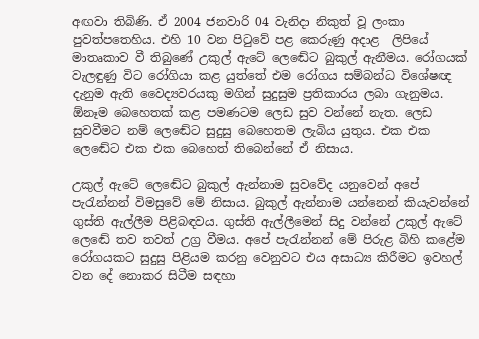අඟවා තිබිණි. ඒ 2004 ජනවාරි 04 වැනිදා නිකුත් වූ ලංකා පුවත්පතෙහිය. එහි 10 වන පිටුවේ පළ කෙරුණු අදාළ  ලිපියේ මාතෘකාව වී තිබුණේ උකුල් ඇටේ ලෙඬේට බුකුල් ඇනීමය. රෝගයක් වැලඳුණු විට රෝගියා කළ යුත්තේ එම රෝගය සම්බන්ධ විශේෂඥ දැනුම ඇති වෛද්‍යවරයකු මගින් සුදුසුම ප්‍රතිකාරය ලබා ගැනුමය. ඕනෑම බෙහෙතක් කළ පමණටම ලෙඩ සුව වන්නේ නැත. ලෙඩ සුවවීමට නම් ලෙඬේට සුදුසු බෙහෙතම ලැබිය යුතුය. එක එක ලෙඬේට එක එක බෙහෙත් තිබෙන්නේ ඒ නිසාය.

උකුල් ඇටේ ලෙඬේට බුකුල් ඇන්නාම සුවවේද යනුවෙන් අපේ පැරැන්නන් විමසුවේ මේ නිසාය. බුකුල් ඇන්නාම යන්නෙන් කියැවන්නේ ගුස්ති ඇල්ලීම පිළිබඳවය. ගුස්ති ඇල්ලීමෙන් සිදු වන්නේ උකුල් ඇටේ  ලෙඬේ තව තවත් උග්‍ර වීමය. අපේ පැරැන්නන් මේ පිරුළ බිහි කළේම රෝගයකට සුදුසු පිළියම කරනු වෙනුවට එය අසාධ්‍ය කිරීමට ඉවහල් වන දේ නොකර සිටීම සඳහා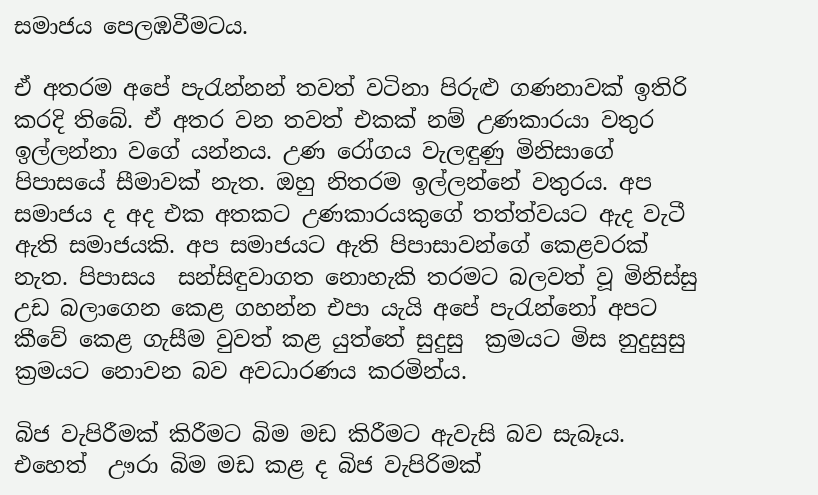සමාජය පෙලඹවීමටය.

ඒ අතරම අපේ පැරැන්නන් තවත් වටිනා පිරුළු ගණනාවක් ඉතිරි කරදි තිබේ. ඒ අතර වන තවත් එකක් නම් උණකාරයා වතුර ඉල්ලන්නා වගේ යන්නය. උණ රෝගය වැලඳුණු මිනිසාගේ පිපාසයේ සීමාවක් නැත. ඔහු නිතරම ඉල්ලන්නේ වතුරය. අප සමාජය ද අද එක අතකට උණකාරයකුගේ තත්ත්වයට ඇද වැටී ඇති සමාජයකි. අප සමාජයට ඇති පිපාසාවන්ගේ කෙළවරක් නැත. පිපාසය  සන්සිඳුවාගත නොහැකි තරමට බලවත් වූ මිනිස්සු උඩ බලාගෙන කෙළ ගහන්න එපා යැයි අපේ පැරැන්නෝ අපට කීවේ කෙළ ගැසීම වුවත් කළ යුත්තේ සුදුසු  ක්‍රමයට මිස නුදුසුසු ක්‍රමයට නොවන බව අවධාරණය කරමින්ය.

බිජ වැපිරීමක් කිරීමට බිම මඩ කිරීමට ඇවැසි බව සැබෑය. එහෙත්  ඌරා බිම මඩ කළ ද බිජ වැපිරිමක්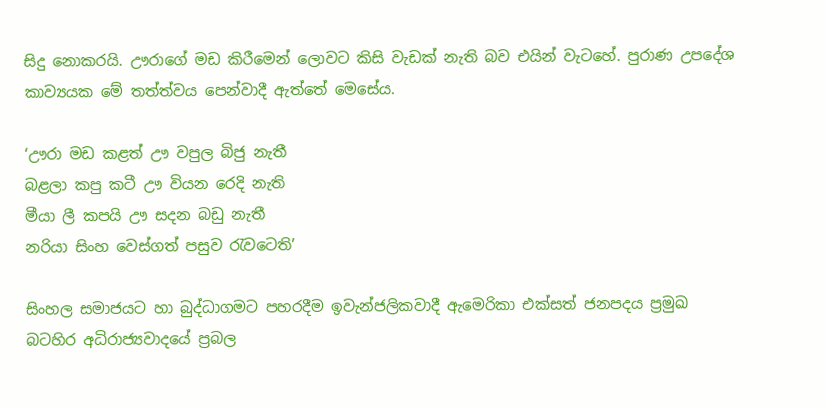සිදු නොකරයි. ඌරාගේ මඩ කිරීමෙන් ලොවට කිසි වැඩක් නැති බව එයින් වැටහේ. පුරාණ උපදේශ කාව්‍යයක මේ තත්ත්වය පෙන්වාදී ඇත්තේ මෙසේය.

‘ඌරා මඩ කළත් ඌ වපුල බිජු නැතී
බළලා කපු කටී ඌ වියන රෙදි නැති
මීයා ලී කපයි ඌ සදන බඩු නැතී
නරියා සිංහ වෙස්ගත් පසුව රැවටෙති’

සිංහල සමාජයට හා බුද්ධාගමට පහරදීම ඉවැන්ජලිකවාදී ඇමෙරිකා එක්සත් ජනපදය ප්‍රමුඛ බටහිර අධිරාජ්‍යවාදයේ ප්‍රබල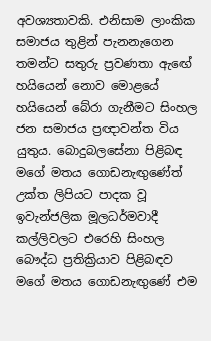අවශ්‍යතාවකි. එනිසාම ලාංකික සමාජය තුළින් පැනනැගෙන තමන්ට සතුරු ප්‍රවණතා ඇඟේ හයියෙන් නොව මොළයේ හයියෙන් බේරා ගැනීමට සිංහල ජන සමාජය ප්‍රඥාවන්ත විය යුතුය. බොදුබලසේනා පිළිබඳ මගේ මතය ගොඩනැඟුණේත් උක්ත ලිපියට පාදක වූ ඉවැන්ජලික මූලධර්මවාදී කල්ලිවලට එරෙහි සිංහල බෞද්ධ ප්‍රතික්‍රියාව පිළිබඳව මගේ මතය ගොඩනැඟුණේ එම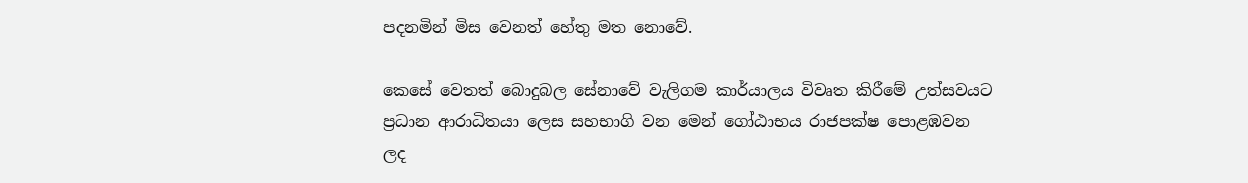පදනමින් මිස වෙනත් හේතු මත නොවේ.

කෙසේ වෙතත් බොදුබල සේනාවේ වැලිගම කාර්යාලය විවෘත කිරීමේ උත්සවයට ප්‍රධාන ආරාධිතයා ලෙස සහභාගි වන මෙන් ගෝඨාභය රාජපක්ෂ පොළඹවන ලද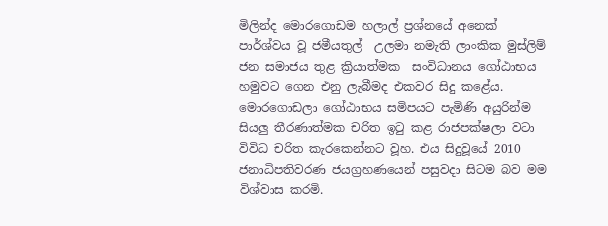මිලින්ද මොරගොඩම හලාල් ප්‍රශ්නයේ අනෙක් පාර්ශ්වය වූ ජමීයතුල්  උලමා නමැති ලාංකික මුස්ලිම් ජන සමාජය තුළ ක්‍රියාත්මක  සංවිධානය ගෝඨාභය හමුවට ගෙන එනු ලැබීමද එකවර සිදු කළේය. මොරගොඩලා ගෝඨාභය සමිපයට පැමිණි අයුරින්ම සියලු තීරණාත්මක චරිත ඉටු කළ රාජපක්ෂලා වටා විවිධ චරිත කැරකෙන්නට වූහ. එය සිදුවූයේ 2010 ජනාධිපතිවරණ ජයග්‍රහණයෙන් පසුවදා සිටම බව මම විශ්වාස කරමි.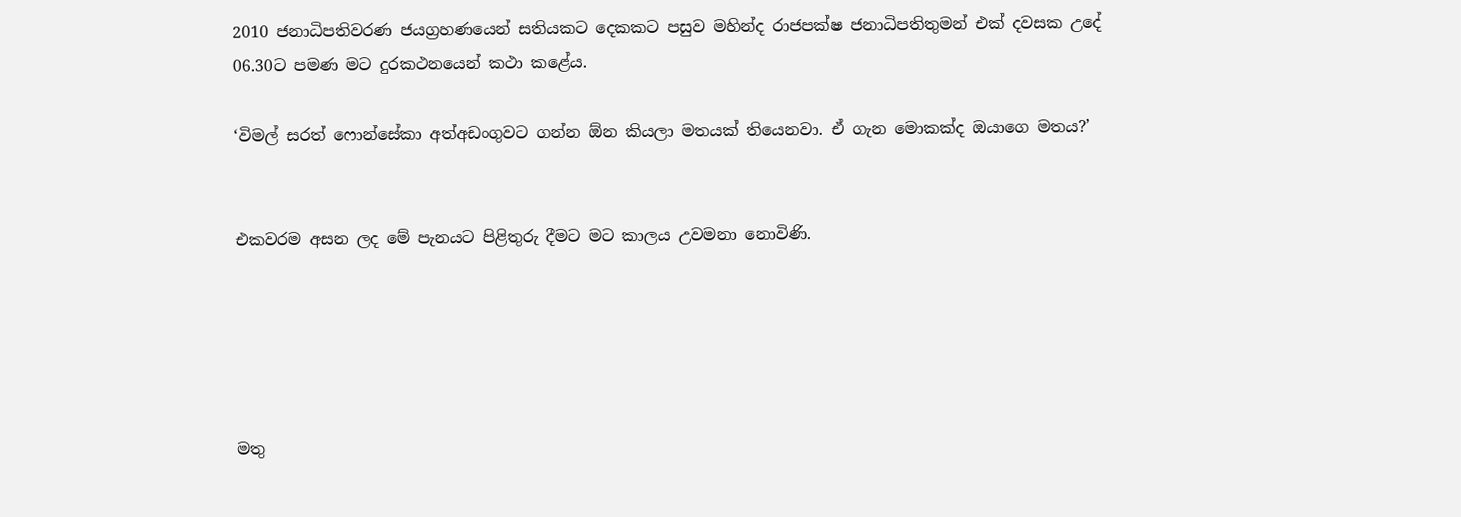2010 ජනාධිපතිවරණ ජයග්‍රහණයෙන් සතියකට දෙකකට පසුව මහින්ද රාජපක්ෂ ජනාධිපතිතුමන් එක් දවසක උදේ 06.30ට පමණ මට දුරකථනයෙන් කථා කළේය.

‘විමල් සරත් ෆොන්සේකා අත්අඩංගුවට ගන්න ඕන කියලා මතයක් තියෙනවා. ඒ ගැන මොකක්ද ඔයාගෙ මතය?’


එකවරම අසන ලද මේ පැනයට පිළිතුරු දීමට මට කාලය උවමනා නොවිණි.





මතු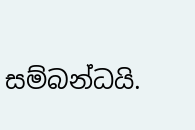සම්බන්ධයි.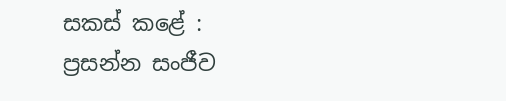සකස් කළේ :
ප්‍රසන්න සංජීව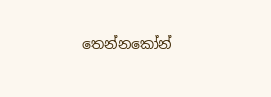තෙන්නකෝන්